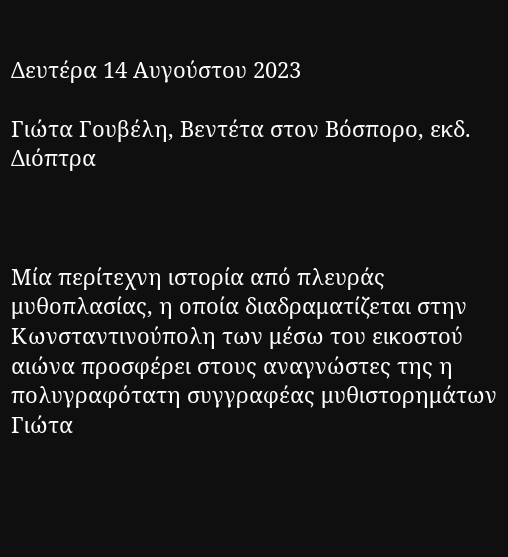Δευτέρα 14 Αυγούστου 2023

Γιώτα Γουβέλη, Βεντέτα στον Βόσπορο, εκδ. Διόπτρα



Μία περίτεχνη ιστορία από πλευράς μυθοπλασίας, η οποία διαδραματίζεται στην Κωνσταντινούπολη των μέσω του εικοστού αιώνα προσφέρει στους αναγνώστες της η πολυγραφότατη συγγραφέας μυθιστορημάτων Γιώτα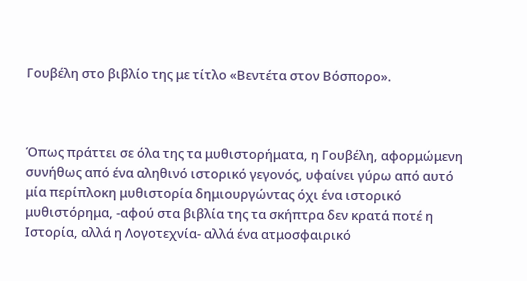Γουβέλη στο βιβλίο της με τίτλο «Βεντέτα στον Βόσπορο».



Όπως πράττει σε όλα της τα μυθιστορήματα, η Γουβέλη, αφορμώμενη συνήθως από ένα αληθινό ιστορικό γεγονός, υφαίνει γύρω από αυτό μία περίπλοκη μυθιστορία δημιουργώντας όχι ένα ιστορικό μυθιστόρημα, -αφού στα βιβλία της τα σκήπτρα δεν κρατά ποτέ η Ιστορία, αλλά η Λογοτεχνία- αλλά ένα ατμοσφαιρικό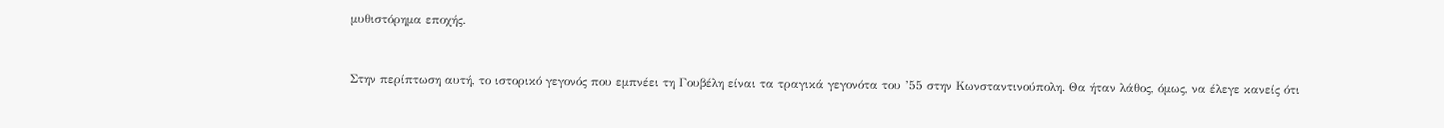μυθιστόρημα εποχής.



Στην περίπτωση αυτή, το ιστορικό γεγονός που εμπνέει τη Γουβέλη είναι τα τραγικά γεγονότα του ’55 στην Κωνσταντινούπολη. Θα ήταν λάθος, όμως, να έλεγε κανείς ότι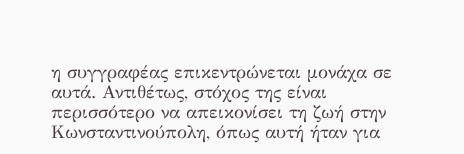η συγγραφέας επικεντρώνεται μονάχα σε αυτά. Αντιθέτως, στόχος της είναι περισσότερο να απεικονίσει τη ζωή στην Κωνσταντινούπολη, όπως αυτή ήταν για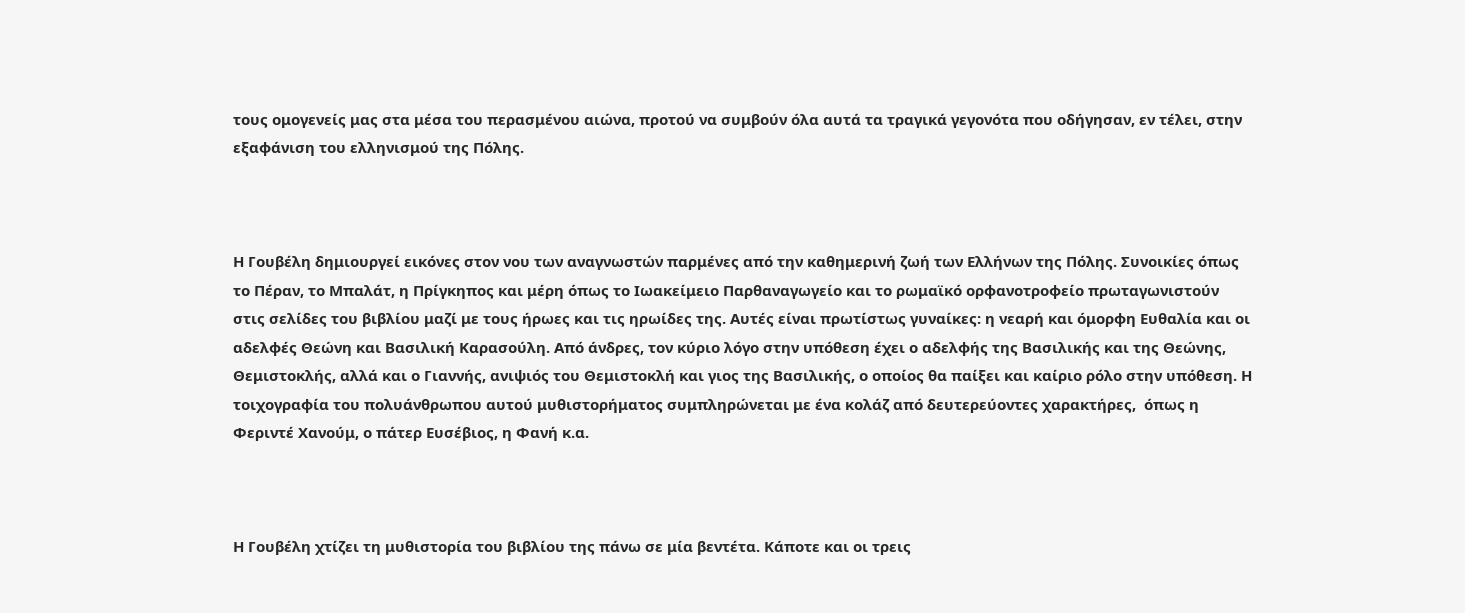τους ομογενείς μας στα μέσα του περασμένου αιώνα, προτού να συμβούν όλα αυτά τα τραγικά γεγονότα που οδήγησαν, εν τέλει, στην εξαφάνιση του ελληνισμού της Πόλης.



Η Γουβέλη δημιουργεί εικόνες στον νου των αναγνωστών παρμένες από την καθημερινή ζωή των Ελλήνων της Πόλης. Συνοικίες όπως το Πέραν, το Μπαλάτ, η Πρίγκηπος και μέρη όπως το Ιωακείμειο Παρθαναγωγείο και το ρωμαϊκό ορφανοτροφείο πρωταγωνιστούν στις σελίδες του βιβλίου μαζί με τους ήρωες και τις ηρωίδες της. Αυτές είναι πρωτίστως γυναίκες: η νεαρή και όμορφη Ευθαλία και οι αδελφές Θεώνη και Βασιλική Καρασούλη. Από άνδρες, τον κύριο λόγο στην υπόθεση έχει ο αδελφής της Βασιλικής και της Θεώνης, Θεμιστοκλής, αλλά και ο Γιαννής, ανιψιός του Θεμιστοκλή και γιος της Βασιλικής, ο οποίος θα παίξει και καίριο ρόλο στην υπόθεση. Η τοιχογραφία του πολυάνθρωπου αυτού μυθιστορήματος συμπληρώνεται με ένα κολάζ από δευτερεύοντες χαρακτήρες,  όπως η Φεριντέ Χανούμ, ο πάτερ Ευσέβιος, η Φανή κ.α.



Η Γουβέλη χτίζει τη μυθιστορία του βιβλίου της πάνω σε μία βεντέτα. Κάποτε και οι τρεις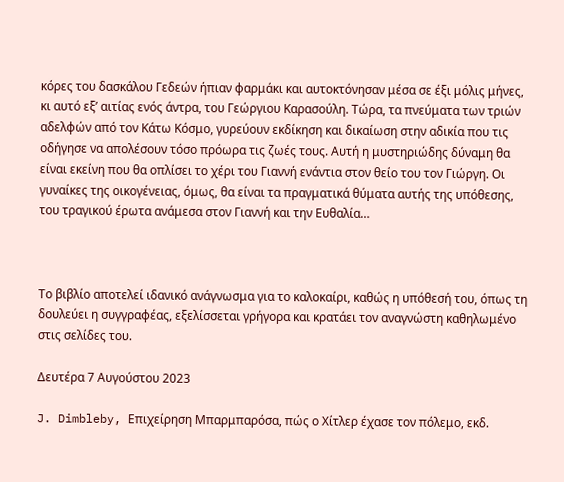κόρες του δασκάλου Γεδεών ήπιαν φαρμάκι και αυτοκτόνησαν μέσα σε έξι μόλις μήνες, κι αυτό εξ’ αιτίας ενός άντρα, του Γεώργιου Καρασούλη. Τώρα, τα πνεύματα των τριών αδελφών από τον Κάτω Κόσμο, γυρεύουν εκδίκηση και δικαίωση στην αδικία που τις οδήγησε να απολέσουν τόσο πρόωρα τις ζωές τους. Αυτή η μυστηριώδης δύναμη θα είναι εκείνη που θα οπλίσει το χέρι του Γιαννή ενάντια στον θείο του τον Γιώργη. Οι γυναίκες της οικογένειας, όμως, θα είναι τα πραγματικά θύματα αυτής της υπόθεσης, του τραγικού έρωτα ανάμεσα στον Γιαννή και την Ευθαλία…



Το βιβλίο αποτελεί ιδανικό ανάγνωσμα για το καλοκαίρι, καθώς η υπόθεσή του, όπως τη δουλεύει η συγγραφέας, εξελίσσεται γρήγορα και κρατάει τον αναγνώστη καθηλωμένο στις σελίδες του.

Δευτέρα 7 Αυγούστου 2023

J. Dimbleby, Επιχείρηση Μπαρμπαρόσα, πώς ο Χίτλερ έχασε τον πόλεμο, εκδ.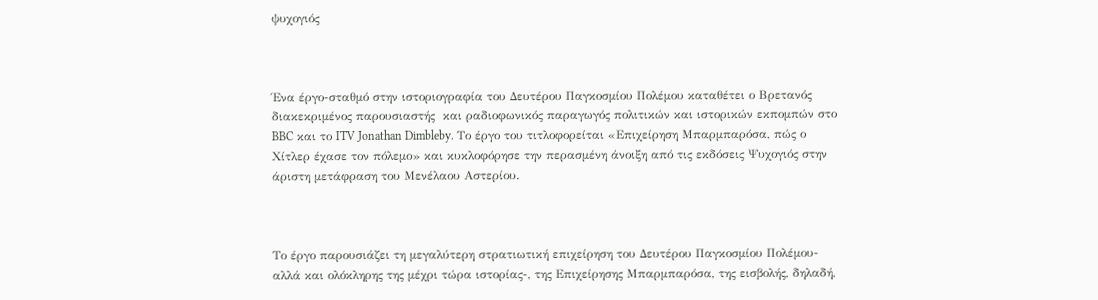ψυχογιός



Ένα έργο-σταθμό στην ιστοριογραφία του Δευτέρου Παγκοσμίου Πολέμου καταθέτει ο Βρετανός διακεκριμένος παρουσιαστής  και ραδιοφωνικός παραγωγός πολιτικών και ιστορικών εκπομπών στο BBC και το ITV Jonathan Dimbleby. Το έργο του τιτλοφορείται «Επιχείρηση Μπαρμπαρόσα, πώς ο Χίτλερ έχασε τον πόλεμο» και κυκλοφόρησε την περασμένη άνοιξη από τις εκδόσεις Ψυχογιός στην άριστη μετάφραση του Μενέλαου Αστερίου.



Το έργο παρουσιάζει τη μεγαλύτερη στρατιωτική επιχείρηση του Δευτέρου Παγκοσμίου Πολέμου-αλλά και ολόκληρης της μέχρι τώρα ιστορίας-, της Επιχείρησης Μπαρμπαρόσα, της εισβολής, δηλαδή,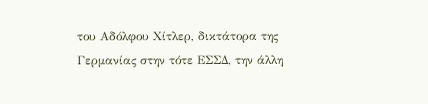του Αδόλφου Χίτλερ, δικτάτορα της Γερμανίας στην τότε ΕΣΣΔ, την άλλη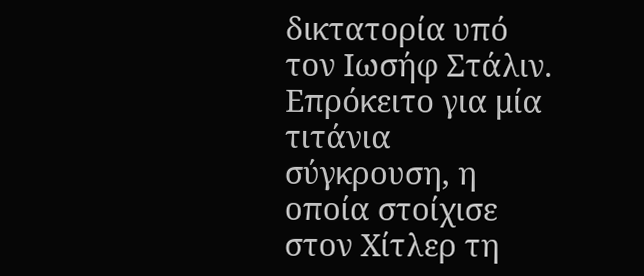δικτατορία υπό τον Ιωσήφ Στάλιν. Επρόκειτο για μία τιτάνια σύγκρουση, η οποία στοίχισε στον Χίτλερ τη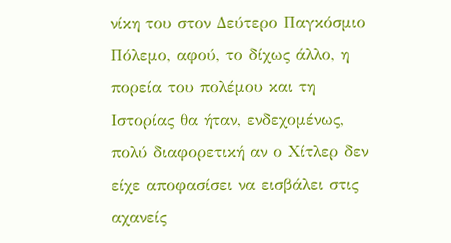νίκη του στον Δεύτερο Παγκόσμιο Πόλεμο, αφού, το δίχως άλλο, η πορεία του πολέμου και τη Ιστορίας θα ήταν, ενδεχομένως, πολύ διαφορετική αν ο Χίτλερ δεν είχε αποφασίσει να εισβάλει στις αχανείς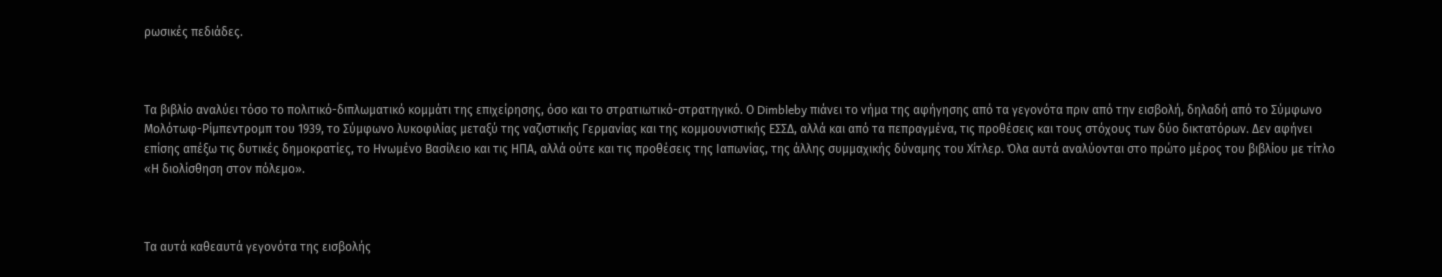ρωσικές πεδιάδες.



Τα βιβλίο αναλύει τόσο το πολιτικό-διπλωματικό κομμάτι της επιχείρησης, όσο και το στρατιωτικό-στρατηγικό. Ο Dimbleby πιάνει το νήμα της αφήγησης από τα γεγονότα πριν από την εισβολή, δηλαδή από το Σύμφωνο Μολότωφ-Ρίμπεντρομπ του 1939, το Σύμφωνο λυκοφιλίας μεταξύ της ναζιστικής Γερμανίας και της κομμουνιστικής ΕΣΣΔ, αλλά και από τα πεπραγμένα, τις προθέσεις και τους στόχους των δύο δικτατόρων. Δεν αφήνει επίσης απέξω τις δυτικές δημοκρατίες, το Ηνωμένο Βασίλειο και τις ΗΠΑ, αλλά ούτε και τις προθέσεις της Ιαπωνίας, της άλλης συμμαχικής δύναμης του Χίτλερ. Όλα αυτά αναλύονται στο πρώτο μέρος του βιβλίου με τίτλο «Η διολίσθηση στον πόλεμο».



Τα αυτά καθεαυτά γεγονότα της εισβολής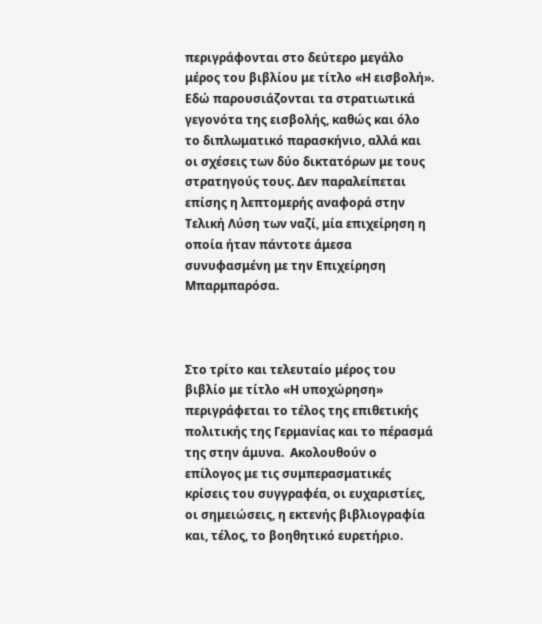περιγράφονται στο δεύτερο μεγάλο μέρος του βιβλίου με τίτλο «Η εισβολή». Εδώ παρουσιάζονται τα στρατιωτικά γεγονότα της εισβολής, καθώς και όλο το διπλωματικό παρασκήνιο, αλλά και οι σχέσεις των δύο δικτατόρων με τους στρατηγούς τους. Δεν παραλείπεται επίσης η λεπτομερής αναφορά στην Τελική Λύση των ναζί, μία επιχείρηση η οποία ήταν πάντοτε άμεσα συνυφασμένη με την Επιχείρηση Μπαρμπαρόσα.



Στο τρίτο και τελευταίο μέρος του βιβλίο με τίτλο «Η υποχώρηση» περιγράφεται το τέλος της επιθετικής πολιτικής της Γερμανίας και το πέρασμά της στην άμυνα.  Ακολουθούν ο επίλογος με τις συμπερασματικές κρίσεις του συγγραφέα, οι ευχαριστίες, οι σημειώσεις, η εκτενής βιβλιογραφία και, τέλος, το βοηθητικό ευρετήριο.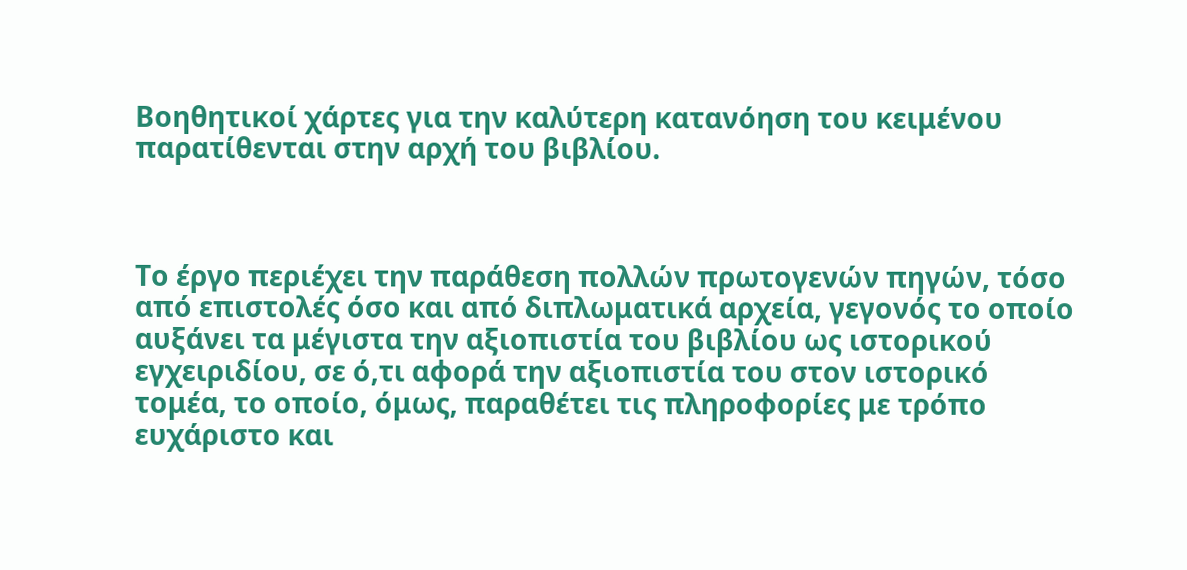Βοηθητικοί χάρτες για την καλύτερη κατανόηση του κειμένου παρατίθενται στην αρχή του βιβλίου.



Το έργο περιέχει την παράθεση πολλών πρωτογενών πηγών, τόσο από επιστολές όσο και από διπλωματικά αρχεία, γεγονός το οποίο αυξάνει τα μέγιστα την αξιοπιστία του βιβλίου ως ιστορικού εγχειριδίου, σε ό,τι αφορά την αξιοπιστία του στον ιστορικό τομέα, το οποίο, όμως, παραθέτει τις πληροφορίες με τρόπο ευχάριστο και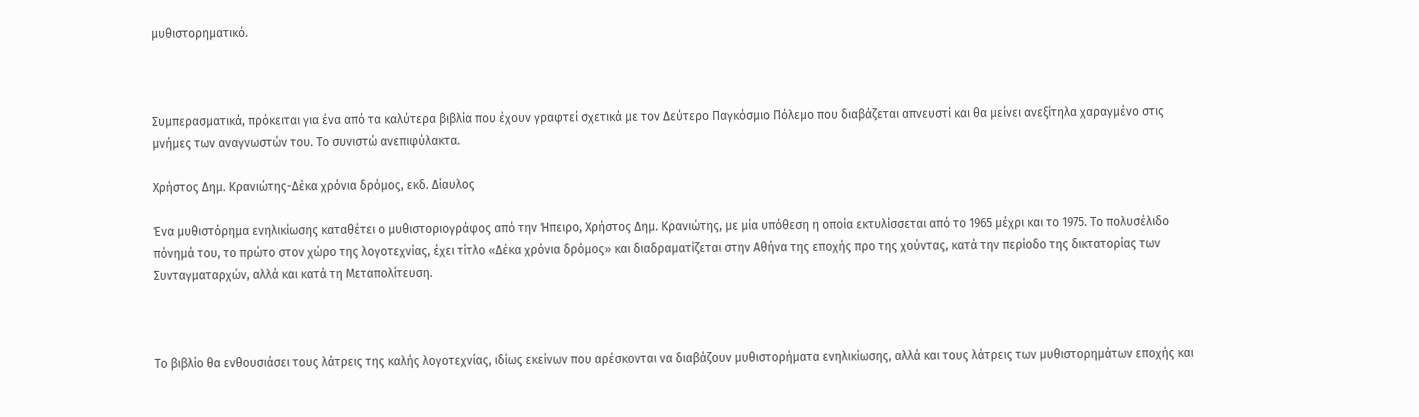μυθιστορηματικό.



Συμπερασματικά, πρόκειται για ένα από τα καλύτερα βιβλία που έχουν γραφτεί σχετικά με τον Δεύτερο Παγκόσμιο Πόλεμο που διαβάζεται απνευστί και θα μείνει ανεξίτηλα χαραγμένο στις μνήμες των αναγνωστών του. Το συνιστώ ανεπιφύλακτα.

Χρήστος Δημ. Κρανιώτης-Δέκα χρόνια δρόμος, εκδ. Δίαυλος

Ένα μυθιστόρημα ενηλικίωσης καταθέτει ο μυθιστοριογράφος από την Ήπειρο, Χρήστος Δημ. Κρανιώτης, με μία υπόθεση η οποία εκτυλίσσεται από το 1965 μέχρι και το 1975. Το πολυσέλιδο πόνημά του, το πρώτο στον χώρο της λογοτεχνίας, έχει τίτλο «Δέκα χρόνια δρόμος» και διαδραματίζεται στην Αθήνα της εποχής προ της χούντας, κατά την περίοδο της δικτατορίας των Συνταγματαρχών, αλλά και κατά τη Μεταπολίτευση.



Το βιβλίο θα ενθουσιάσει τους λάτρεις της καλής λογοτεχνίας, ιδίως εκείνων που αρέσκονται να διαβάζουν μυθιστορήματα ενηλικίωσης, αλλά και τους λάτρεις των μυθιστορημάτων εποχής και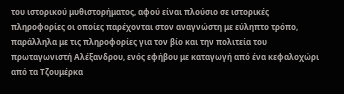του ιστορικού μυθιστορήματος, αφού είναι πλούσιο σε ιστορικές πληροφορίες οι οποίες παρέχονται στον αναγνώστη με εύληπτο τρόπο, παράλληλα με τις πληροφορίες για τον βίο και την πολιτεία του πρωταγωνιστή Αλέξανδρου, ενός εφήβου με καταγωγή από ένα κεφαλοχώρι από τα Τζουμέρκα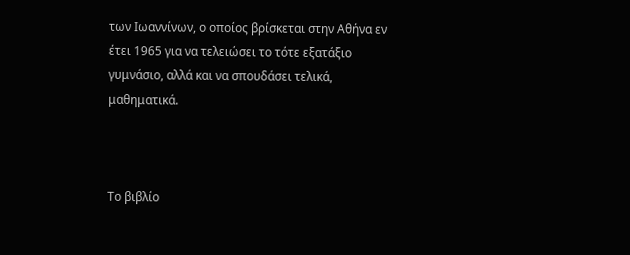των Ιωαννίνων, ο οποίος βρίσκεται στην Αθήνα εν έτει 1965 για να τελειώσει το τότε εξατάξιο γυμνάσιο, αλλά και να σπουδάσει τελικά, μαθηματικά.



Το βιβλίο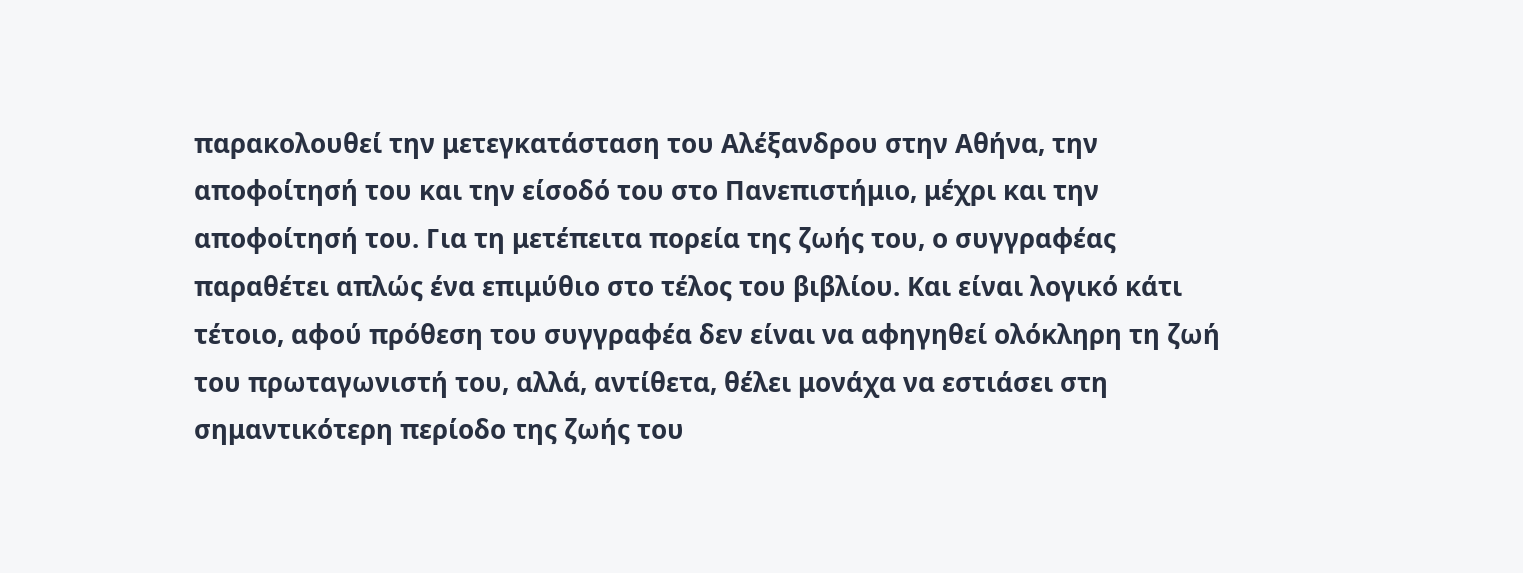παρακολουθεί την μετεγκατάσταση του Αλέξανδρου στην Αθήνα, την αποφοίτησή του και την είσοδό του στο Πανεπιστήμιο, μέχρι και την αποφοίτησή του. Για τη μετέπειτα πορεία της ζωής του, ο συγγραφέας παραθέτει απλώς ένα επιμύθιο στο τέλος του βιβλίου. Και είναι λογικό κάτι τέτοιο, αφού πρόθεση του συγγραφέα δεν είναι να αφηγηθεί ολόκληρη τη ζωή του πρωταγωνιστή του, αλλά, αντίθετα, θέλει μονάχα να εστιάσει στη σημαντικότερη περίοδο της ζωής του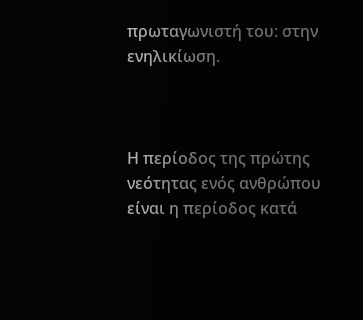πρωταγωνιστή του: στην ενηλικίωση.



Η περίοδος της πρώτης νεότητας ενός ανθρώπου είναι η περίοδος κατά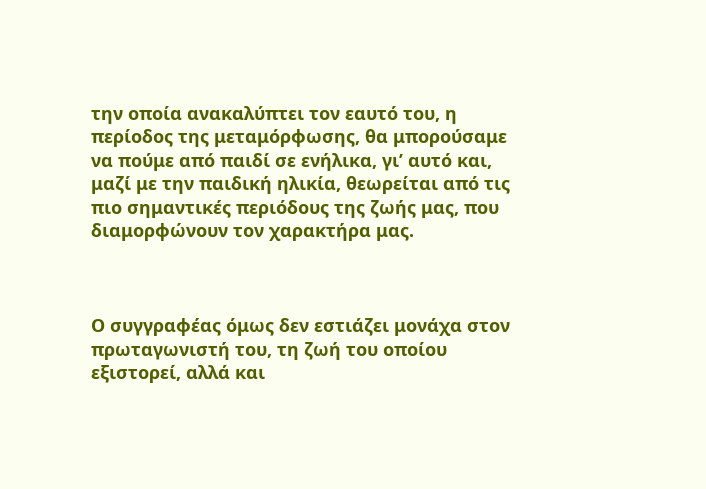την οποία ανακαλύπτει τον εαυτό του, η περίοδος της μεταμόρφωσης, θα μπορούσαμε να πούμε από παιδί σε ενήλικα, γι’ αυτό και, μαζί με την παιδική ηλικία, θεωρείται από τις πιο σημαντικές περιόδους της ζωής μας, που διαμορφώνουν τον χαρακτήρα μας.



Ο συγγραφέας όμως δεν εστιάζει μονάχα στον πρωταγωνιστή του, τη ζωή του οποίου εξιστορεί, αλλά και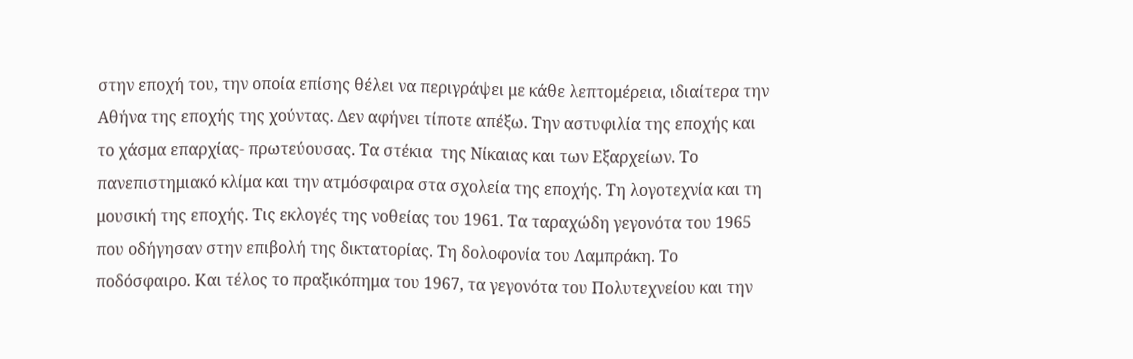στην εποχή του, την οποία επίσης θέλει να περιγράψει με κάθε λεπτομέρεια, ιδιαίτερα την Αθήνα της εποχής της χούντας. Δεν αφήνει τίποτε απέξω. Την αστυφιλία της εποχής και το χάσμα επαρχίας- πρωτεύουσας. Τα στέκια  της Νίκαιας και των Εξαρχείων. Το πανεπιστημιακό κλίμα και την ατμόσφαιρα στα σχολεία της εποχής. Τη λογοτεχνία και τη μουσική της εποχής. Τις εκλογές της νοθείας του 1961. Τα ταραχώδη γεγονότα του 1965 που οδήγησαν στην επιβολή της δικτατορίας. Τη δολοφονία του Λαμπράκη. Το ποδόσφαιρο. Και τέλος το πραξικόπημα του 1967, τα γεγονότα του Πολυτεχνείου και την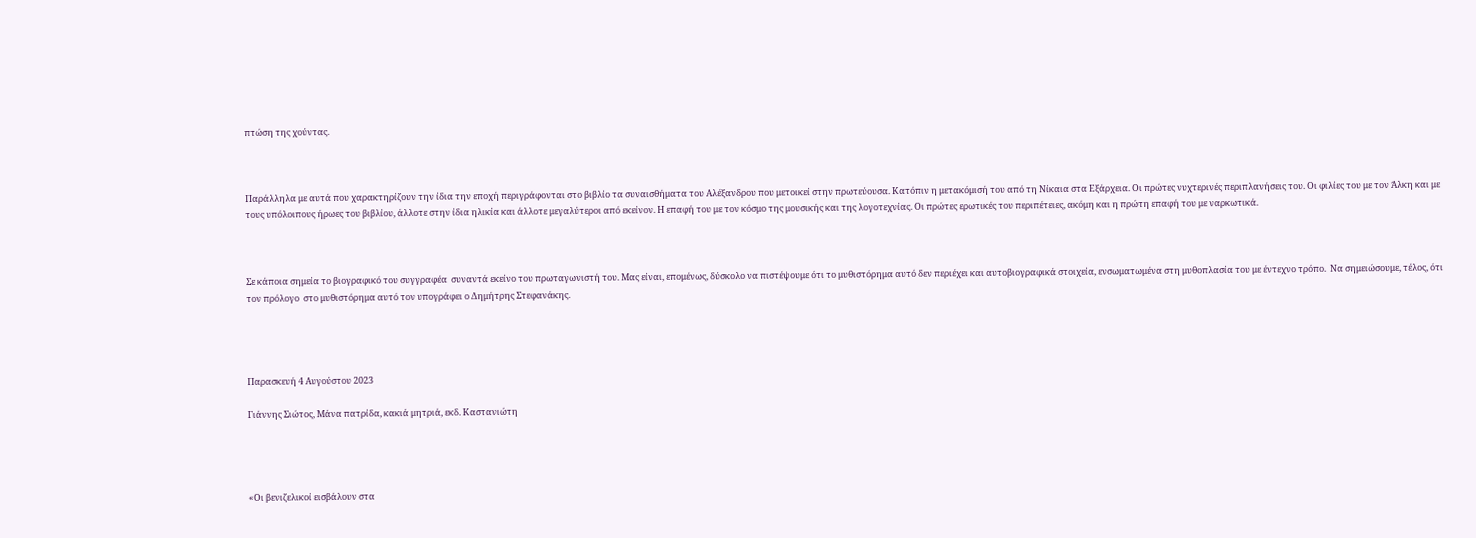πτώση της χούντας.



Παράλληλα με αυτά που χαρακτηρίζουν την ίδια την εποχή περιγράφονται στο βιβλίο τα συναισθήματα του Αλέξανδρου που μετοικεί στην πρωτεύουσα. Κατόπιν η μετακόμισή του από τη Νίκαια στα Εξάρχεια. Οι πρώτες νυχτερινές περιπλανήσεις του. Οι φιλίες του με τον Άλκη και με τους υπόλοιπους ήρωες του βιβλίου, άλλοτε στην ίδια ηλικία και άλλοτε μεγαλύτεροι από εκείνον. Η επαφή του με τον κόσμο της μουσικής και της λογοτεχνίας. Οι πρώτες ερωτικές του περιπέτειες, ακόμη και η πρώτη επαφή του με ναρκωτικά.



Σε κάποια σημεία το βιογραφικό του συγγραφέα  συναντά εκείνο του πρωταγωνιστή του. Μας είναι, επομένως, δύσκολο να πιστέψουμε ότι το μυθιστόρημα αυτό δεν περιέχει και αυτοβιογραφικά στοιχεία, ενσωματωμένα στη μυθοπλασία του με έντεχνο τρόπο.  Να σημειώσουμε, τέλος, ότι τον πρόλογο  στο μυθιστόρημα αυτό τον υπογράφει ο Δημήτρης Στεφανάκης.




Παρασκευή 4 Αυγούστου 2023

Γιάννης Σιώτος, Μάνα πατρίδα, κακιά μητριά, εκδ. Καστανιώτη




«Οι βενιζελικοί εισβάλουν στα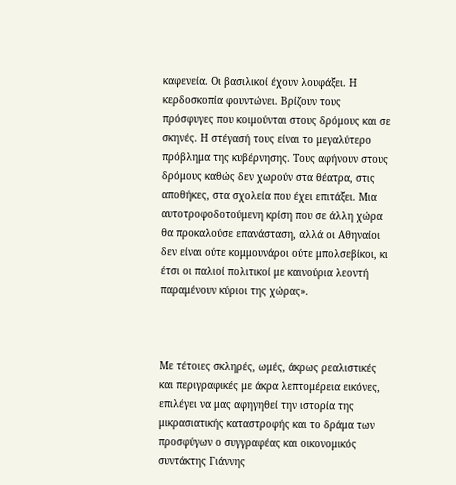καφενεία. Οι βασιλικοί έχουν λουφάξει. Η κερδοσκοπία φουντώνει. Βρίζουν τους πρόσφυγες που κοιμούνται στους δρόμους και σε σκηνές. Η στέγασή τους είναι το μεγαλύτερο πρόβλημα της κυβέρνησης. Τους αφήνουν στους δρόμους καθώς δεν χωρούν στα θέατρα, στις αποθήκες, στα σχολεία που έχει επιτάξει. Μια αυτοτροφοδοτούμενη κρίση που σε άλλη χώρα θα προκαλούσε επανάσταση, αλλά οι Αθηναίοι  δεν είναι ούτε κομμουνάροι ούτε μπολσεβίκοι, κι έτσι οι παλιοί πολιτικοί με καινούρια λεοντή παραμένουν κύριοι της χώρας».



Με τέτοιες σκληρές, ωμές, άκρως ρεαλιστικές  και περιγραφικές με άκρα λεπτομέρεια εικόνες, επιλέγει να μας αφηγηθεί την ιστορία της μικρασιατικής καταστροφής και το δράμα των προσφύγων ο συγγραφέας και οικονομικός συντάκτης Γιάννης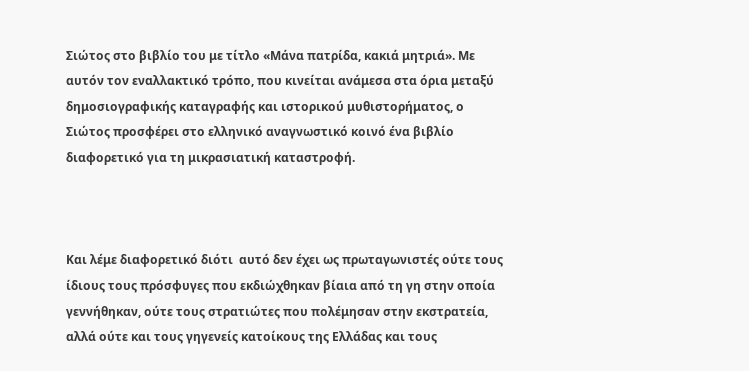Σιώτος στο βιβλίο του με τίτλο «Μάνα πατρίδα, κακιά μητριά». Με αυτόν τον εναλλακτικό τρόπο, που κινείται ανάμεσα στα όρια μεταξύ δημοσιογραφικής καταγραφής και ιστορικού μυθιστορήματος, ο Σιώτος προσφέρει στο ελληνικό αναγνωστικό κοινό ένα βιβλίο διαφορετικό για τη μικρασιατική καταστροφή.



Και λέμε διαφορετικό διότι  αυτό δεν έχει ως πρωταγωνιστές ούτε τους ίδιους τους πρόσφυγες που εκδιώχθηκαν βίαια από τη γη στην οποία γεννήθηκαν, ούτε τους στρατιώτες που πολέμησαν στην εκστρατεία, αλλά ούτε και τους γηγενείς κατοίκους της Ελλάδας και τους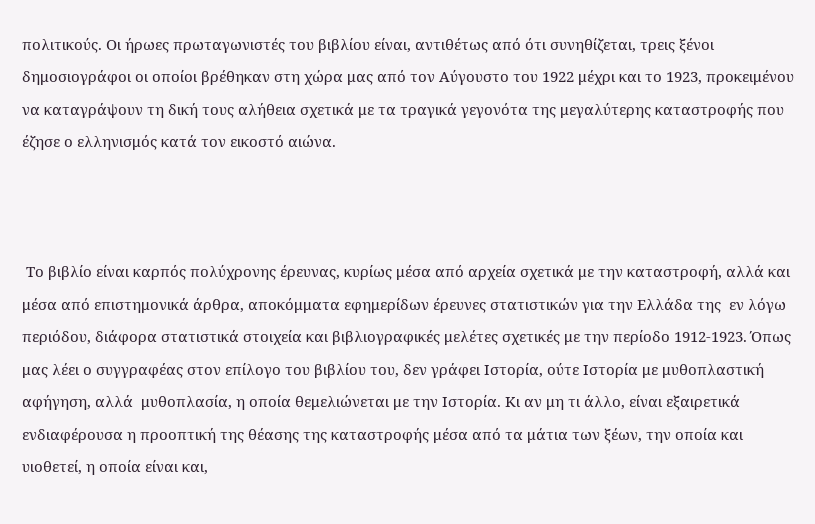πολιτικούς. Οι ήρωες πρωταγωνιστές του βιβλίου είναι, αντιθέτως από ότι συνηθίζεται, τρεις ξένοι δημοσιογράφοι οι οποίοι βρέθηκαν στη χώρα μας από τον Αύγουστο του 1922 μέχρι και το 1923, προκειμένου να καταγράψουν τη δική τους αλήθεια σχετικά με τα τραγικά γεγονότα της μεγαλύτερης καταστροφής που έζησε ο ελληνισμός κατά τον εικοστό αιώνα.



 Το βιβλίο είναι καρπός πολύχρονης έρευνας, κυρίως μέσα από αρχεία σχετικά με την καταστροφή, αλλά και μέσα από επιστημονικά άρθρα, αποκόμματα εφημερίδων έρευνες στατιστικών για την Ελλάδα της  εν λόγω περιόδου, διάφορα στατιστικά στοιχεία και βιβλιογραφικές μελέτες σχετικές με την περίοδο 1912-1923. Όπως μας λέει ο συγγραφέας στον επίλογο του βιβλίου του, δεν γράφει Ιστορία, ούτε Ιστορία με μυθοπλαστική αφήγηση, αλλά  μυθοπλασία, η οποία θεμελιώνεται με την Ιστορία. Κι αν μη τι άλλο, είναι εξαιρετικά ενδιαφέρουσα η προοπτική της θέασης της καταστροφής μέσα από τα μάτια των ξέων, την οποία και υιοθετεί, η οποία είναι και,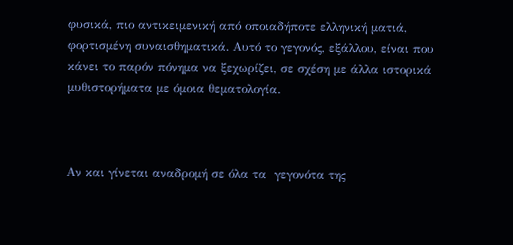φυσικά, πιο αντικειμενική από οποιαδήποτε ελληνική ματιά, φορτισμένη συναισθηματικά. Αυτό το γεγονός, εξάλλου, είναι που κάνει το παρόν πόνημα να ξεχωρίζει, σε σχέση με άλλα ιστορικά μυθιστορήματα με όμοια θεματολογία.



Αν και γίνεται αναδρομή σε όλα τα  γεγονότα της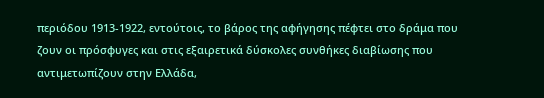περιόδου 1913-1922, εντούτοις, το βάρος της αφήγησης πέφτει στο δράμα που ζουν οι πρόσφυγες και στις εξαιρετικά δύσκολες συνθήκες διαβίωσης που αντιμετωπίζουν στην Ελλάδα,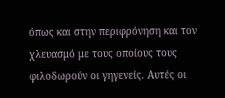όπως και στην περιφρόνηση και τον χλευασμό με τους οποίους τους φιλοδωρούν οι γηγενείς. Αυτές οι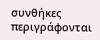συνθήκες περιγράφονται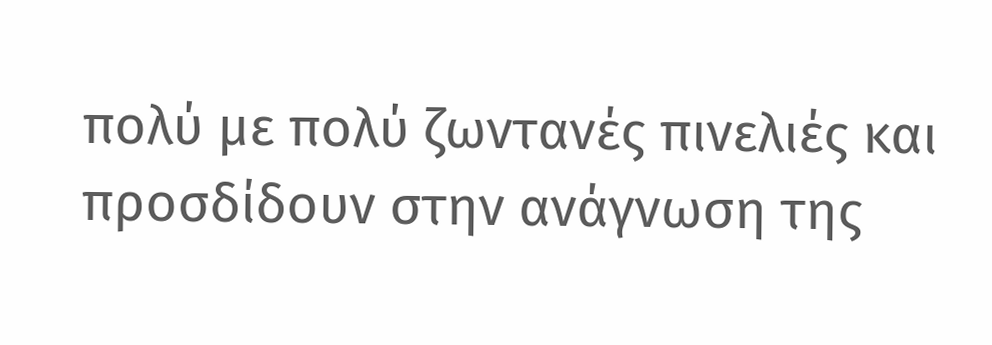πολύ με πολύ ζωντανές πινελιές και προσδίδουν στην ανάγνωση της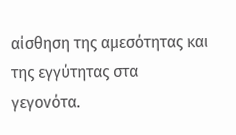αίσθηση της αμεσότητας και της εγγύτητας στα γεγονότα.